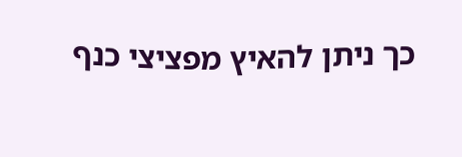כך ניתן להאיץ מפציצי כנף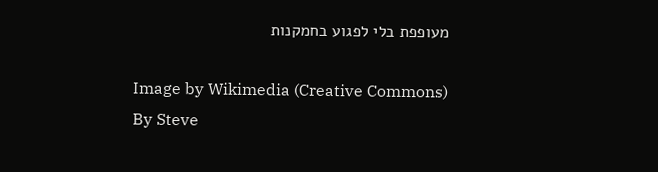מעופפת בלי לפגוע בחמקנות

Image by Wikimedia (Creative Commons)
By Steve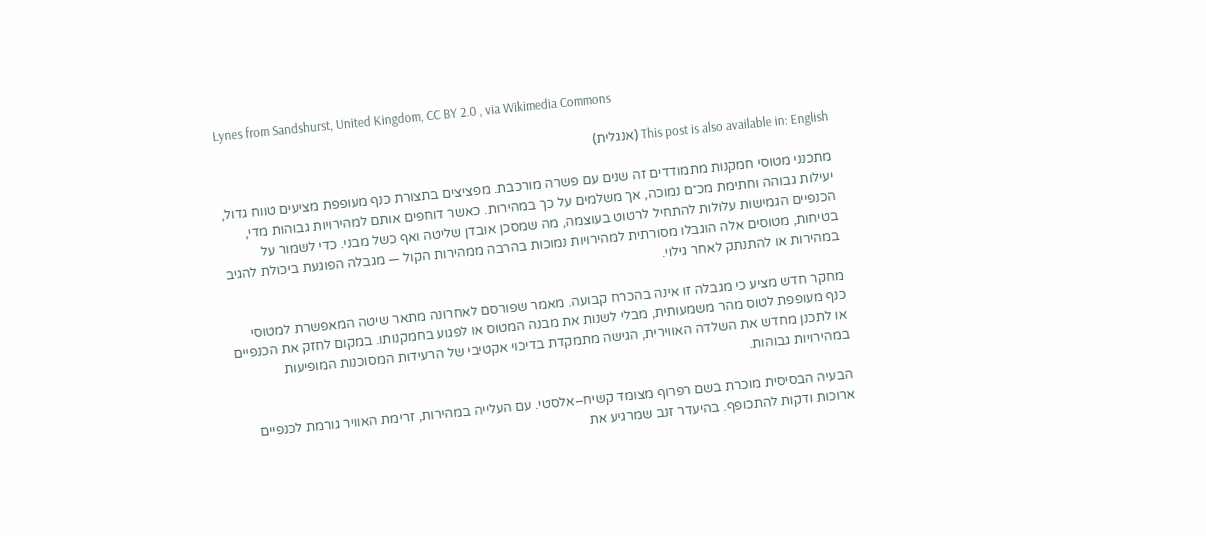Lynes from Sandshurst, United Kingdom, CC BY 2.0 , via Wikimedia Commons

This post is also available in: English (אנגלית)

מתכנני מטוסי חמקנות מתמודדים זה שנים עם פשרה מורכבת. מפציצים בתצורת כנף מעופפת מציעים טווח גדול, יעילות גבוהה וחתימת מכ״ם נמוכה, אך משלמים על כך במהירות. כאשר דוחפים אותם למהירויות גבוהות מדי, הכנפיים הגמישות עלולות להתחיל לרטוט בעוצמה, מה שמסכן אובדן שליטה ואף כשל מבני. כדי לשמור על בטיחות, מטוסים אלה הוגבלו מסורתית למהירויות נמוכות בהרבה ממהירות הקול — מגבלה הפוגעת ביכולת להגיב במהירות או להתנתק לאחר גילוי.

מחקר חדש מציע כי מגבלה זו אינה בהכרח קבועה. מאמר שפורסם לאחרונה מתאר שיטה המאפשרת למטוסי כנף מעופפת לטוס מהר משמעותית, מבלי לשנות את מבנה המטוס או לפגוע בחמקנותו. במקום לחזק את הכנפיים או לתכנן מחדש את השלדה האווירית, הגישה מתמקדת בדיכוי אקטיבי של הרעידות המסוכנות המופיעות במהירויות גבוהות.

הבעיה הבסיסית מוכרת בשם רפרוף מצומד קשיח–אלסטי. עם העלייה במהירות, זרימת האוויר גורמת לכנפיים ארוכות ודקות להתכופף. בהיעדר זנב שמרגיע את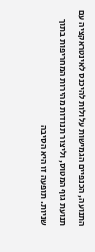התנועה, הכנפיים הגמישות עלולות להיכנס לאינטראקציה עם תנועת גוף המטוס, וליצור תנודות מהירות המחריפות בתוך שניות. תופעה זו היא הסיבה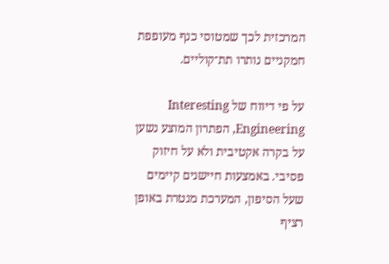המרכזית לכך שמטוסי כנף מעופפת חמקניים נותרו תת־קוליים.

על פי דיווח של Interesting Engineering, הפתרון המוצע נשען על בקרה אקטיבית ולא על חיזוק פסיבי. באמצעות חיישנים קיימים שעל הסיפון, המערכת מנטרת באופן רציף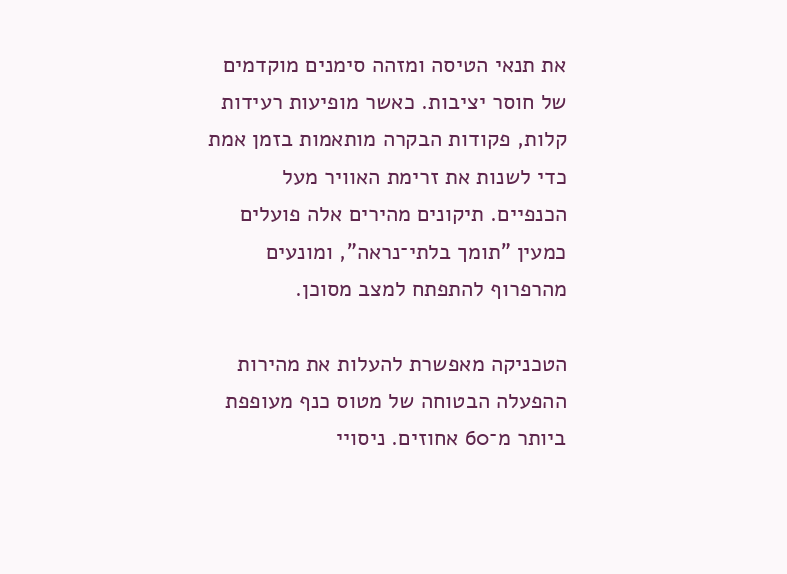את תנאי הטיסה ומזהה סימנים מוקדמים של חוסר יציבות. כאשר מופיעות רעידות קלות, פקודות הבקרה מותאמות בזמן אמת כדי לשנות את זרימת האוויר מעל הכנפיים. תיקונים מהירים אלה פועלים כמעין "תומך בלתי־נראה", ומונעים מהרפרוף להתפתח למצב מסוכן.

הטכניקה מאפשרת להעלות את מהירות ההפעלה הבטוחה של מטוס כנף מעופפת ביותר מ־60 אחוזים. ניסויי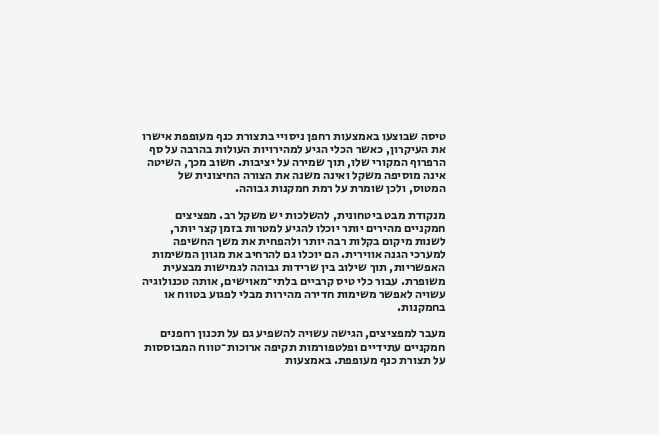טיסה שבוצעו באמצעות רחפן ניסויי בתצורת כנף מעופפת אישרו את העיקרון, כאשר הכלי הגיע למהירויות העולות בהרבה על סף הרפרוף המקורי שלו, תוך שמירה על יציבות. חשוב מכך, השיטה אינה מוסיפה משקל ואינה משנה את הצורה החיצונית של המטוס, ולכן שומרת על רמת חמקנות גבוהה.

מנקודת מבט ביטחונית, להשלכות יש משקל רב. מפציצים חמקניים מהירים יותר יוכלו להגיע למטרות בזמן קצר יותר, לשנות מיקום בקלות רבה יותר ולהפחית את משך החשיפה למערכי הגנה אווירית. הם יוכלו גם להרחיב את מגוון המשימות האפשריות, תוך שילוב בין שרידות גבוהה לגמישות מבצעית משופרת. עבור כלי טיס קרביים בלתי־מאוישים, אותה טכנולוגיה עשויה לאפשר משימות חדירה מהירות מבלי לפגוע בטווח או בחמקנות.

מעבר למפציצים, הגישה עשויה להשפיע גם על תכנון רחפנים חמקניים עתידיים ופלטפורמות תקיפה ארוכות־טווח המבוססות על תצורת כנף מעופפת. באמצעות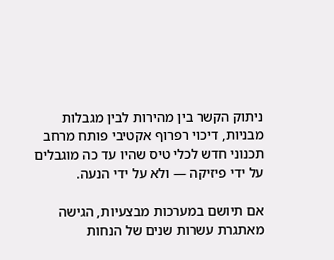ניתוק הקשר בין מהירות לבין מגבלות מבניות, דיכוי רפרוף אקטיבי פותח מרחב תכנוני חדש לכלי טיס שהיו עד כה מוגבלים על ידי פיזיקה — ולא על ידי הנעה.

אם תיושם במערכות מבצעיות, הגישה מאתגרת עשרות שנים של הנחות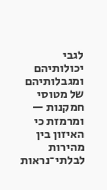לגבי יכולותיהם ומגבלותיהם של מטוסי חמקנות — ומרמזת כי האיזון בין מהירות לבלתי־נראות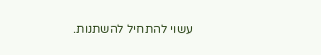עשוי להתחיל להשתנות.